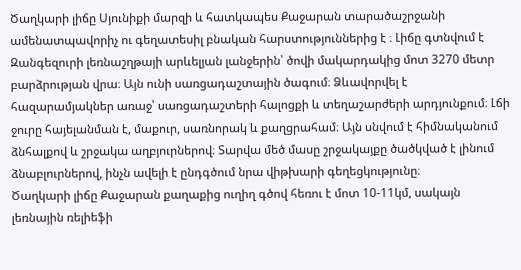Ծաղկարի լիճը Սյունիքի մարզի և հատկապես Քաջարան տարածաշրջանի ամենատպավորիչ ու գեղատեսիլ բնական հարստություններից է ։ Լիճը գտնվում է Զանգեզուրի լեռնաշղթայի արևելյան լանջերին՝ ծովի մակարդակից մոտ 3270 մետր բարձրության վրա։ Այն ունի սառցադաշտային ծագում։ Ձևավորվել է հազարամյակներ առաջ՝ սառցադաշտերի հալոցքի և տեղաշարժերի արդյունքում։ Լճի ջուրը հայելանման է, մաքուր, սառնորակ և քաղցրահամ։ Այն սնվում է հիմնականում ձնհալքով և շրջակա աղբյուրներով։ Տարվա մեծ մասը շրջակայքը ծածկված է լինում ձնաբլուրներով, ինչն ավելի է ընդգծում նրա վիթխարի գեղեցկությունը։
Ծաղկարի լիճը Քաջարան քաղաքից ուղիղ գծով հեռու է մոտ 10-11կմ, սակայն լեռնային ռելիեֆի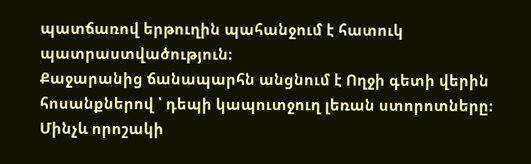պատճառով երթուղին պահանջում է հատուկ պատրաստվածություն։
Քաջարանից ճանապարհն անցնում է Ողջի գետի վերին հոսանքներով ՝ դեպի կապուտջուղ լեռան ստորոտները։ Մինչև որոշակի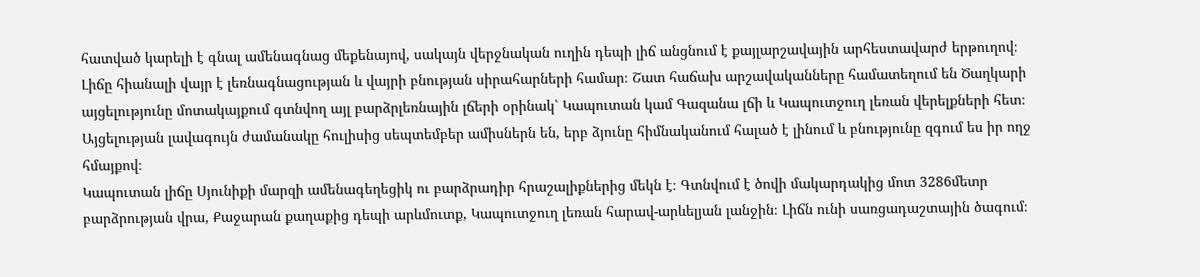հատված կարելի է գնալ ամենագնաց մեքենայով, սակայն վերջնական ուղին դեպի լիճ անցնում է քայլարշավային արհեստավարժ երթուղով։ Լիճը հիանալի վայր է լեռնագնացության և վայրի բնության սիրահարների համար։ Շատ հաճախ արշավականները համատեղում են Ծաղկարի այցելությունը մոտակայքում գտնվող այլ բարձրլեռնային լճերի օրինակ՝ Կապուտան կամ Գազանա լճի և Կապուտջուղ լեռան վերելքների հետ։
Այցելության լավագույն ժամանակը հուլիսից սեպտեմբեր ամիսներն են, երբ ձյունը հիմնականում հալած է լինում և բնությունը զգում ես իր ողջ հմայքով։
Կապուտան լիճը Սյունիքի մարզի ամենագեղեցիկ ու բարձրադիր հրաշալիքներից մեկն է։ Գտնվում է ծովի մակարդակից մոտ 3286մետր բարձրության վրա, Քաջարան քաղաքից դեպի արևմուտք, Կապուտջուղ լեռան հարավ-արևելյան լանջին։ Լիճն ունի սառցադաշտային ծագում։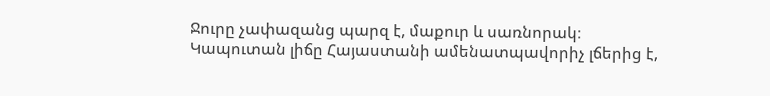Ջուրը չափազանց պարզ է, մաքուր և սառնորակ։ Կապուտան լիճը Հայաստանի ամենատպավորիչ լճերից է,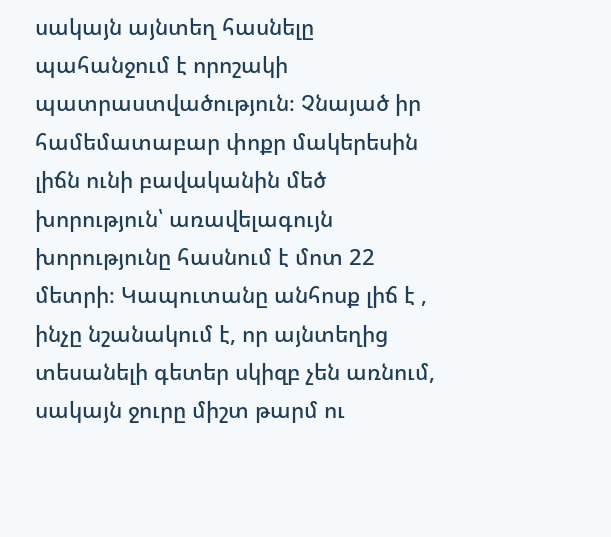սակայն այնտեղ հասնելը պահանջում է որոշակի պատրաստվածություն։ Չնայած իր համեմատաբար փոքր մակերեսին լիճն ունի բավականին մեծ խորություն՝ առավելագույն խորությունը հասնում է մոտ 22 մետրի։ Կապուտանը անհոսք լիճ է , ինչը նշանակում է, որ այնտեղից տեսանելի գետեր սկիզբ չեն առնում, սակայն ջուրը միշտ թարմ ու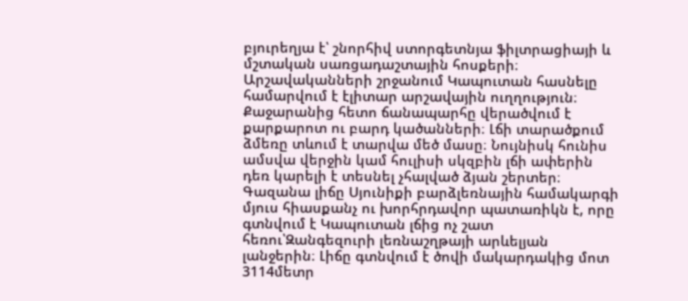բյուրեղյա է՝ շնորհիվ ստորգետնյա ֆիլտրացիայի և մշտական սառցադաշտային հոսքերի։ Արշավականների շրջանում Կապուտան հասնելը համարվում է էլիտար արշավային ուղղություն։ Քաջարանից հետո ճանապարհը վերածվում է քարքարոտ ու բարդ կածանների։ Լճի տարածքում ձմեռը տևում է տարվա մեծ մասը։ Նույնիսկ հունիս ամսվա վերջին կամ հուլիսի սկզբին լճի ափերին դեռ կարելի է տեսնել չհալված ձյան շերտեր։
Գազանա լիճը Սյունիքի բարձլեռնային համակարգի մյուս հիասքանչ ու խորհրդավոր պատառիկն է, որը գտնվում է Կապուտան լճից ոչ շատ հեռու՝Զանգեզուրի լեռնաշղթայի արևելյան լանջերին։ Լիճը գտնվում է ծովի մակարդակից մոտ 3114մետր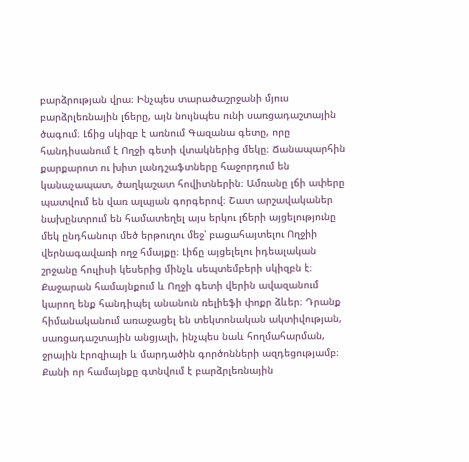բարձրության վրա։ Ինչպես տարածաշրջանի մյուս բարձրլեռնային լճերը, այն նույնպես ունի սառցադաշտային ծագում։ Լճից սկիզբ է առնում Գազանա գետը, որը հանդիսանում է Ողջի գետի վտակներից մեկը։ Ճանապարհին քարքարոտ ու խիտ լանդշաֆտները հաջորդում են կանաչապատ, ծաղկաշատ հովիտներին։ Ամռանը լճի ափերը պատվում են վառ ալպյան գորգերով։ Շատ արշավականեր նախընտրում են համատեղել այս երկու լճերի այցելությունը մեկ ընդհանուր մեծ երթուղու մեջ՝ բացահայտելու Ողջիի վերնագավառի ողջ հմայքը։ Լիճը այցելելու իդեալական շրջանը հուլիսի կեսերից մինչև սեպտեմբերի սկիզբն է։
Քաջարան համայնքում և Ողջի գետի վերին ավազանում կարող ենք հանդիպել անանուն ռելիեֆի փոքր ձևեր։ Դրանք հիմանականում առաջացել են տեկտոնական ակտիվության, սառցադաշտային անցյալի, ինչպես նաև հողմահարման, ջրային էրոզիայի և մարդածին գործոնների ազդեցությամբ։ Քանի որ համայնքը գտնվում է բարձրլեռնային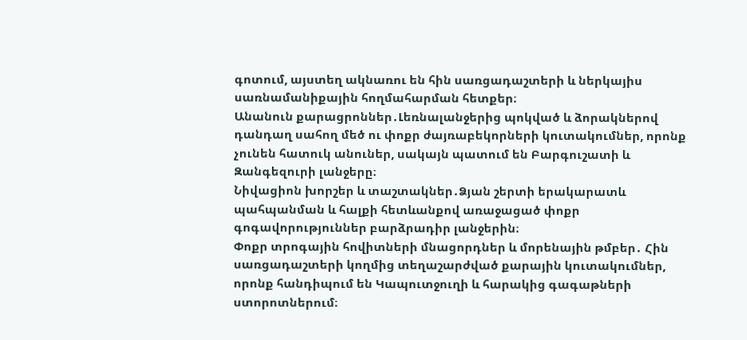գոտում, այստեղ ակնառու են հին սառցադաշտերի և ներկայիս սառնամանիքային հողմահարման հետքեր։
Անանուն քարացրոններ․Լեռնալանջերից պոկված և ձորակներով դանդաղ սահող մեծ ու փոքր ժայռաբեկորների կուտակումներ, որոնք չունեն հատուկ անուներ, սակայն պատում են Բարգուշատի և Զանգեզուրի լանջերը։
Նիվացիոն խորշեր և տաշտակներ․Ձյան շերտի երակարատև պահպանման և հալքի հետևանքով առաջացած փոքր գոգավորություններ բարձրադիր լանջերին։
Փոքր տրոգային հովիտների մնացորդներ և մորենային թմբեր․ Հին սառցադաշտերի կողմից տեղաշարժված քարային կուտակումներ, որոնք հանդիպում են Կապուտջուղի և հարակից գագաթների ստորոտներում։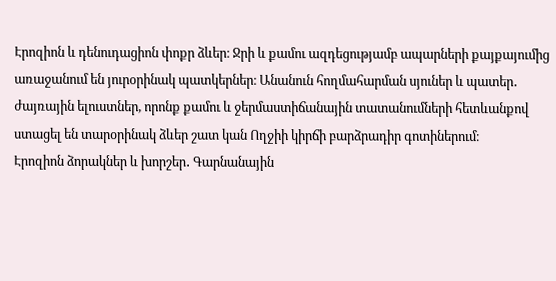Էրոզիոն և դենուդացիոն փոքր ձևեր։ Ջրի և քամու ազդեցությամբ ապարների քայքայումից առաջանում են յուրօրինակ պատկերներ։ Անանուն հողմահարման սյուներ և պատեր․ ժայռային ելուստներ, որոնք քամու և ջերմաստիճանային տատանումների հետևանքով ստացել են տարօրինակ ձևեր շատ կան Ողջիի կիրճի բարձրադիր գոտիներում։
Էրոզիոն ձորակներ և խորշեր․ Գարնանային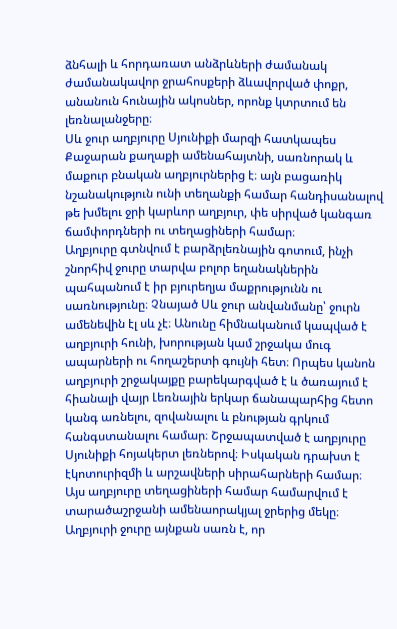ձնհալի և հորդառատ անձրևների ժամանակ ժամանակավոր ջրահոսքերի ձևավորված փոքր, անանուն հունային ակոսներ, որոնք կտրտում են լեռնալանջերը։
Սև ջուր աղբյուրը Սյունիքի մարզի հատկապես Քաջարան քաղաքի ամենահայտնի, սառնորակ և մաքուր բնական աղբյուրներից է։ այն բացառիկ նշանակություն ունի տեղանքի համար հանդիսանալով թե խմելու ջրի կարևոր աղբյուր, փե սիրված կանգառ ճամփորդների ու տեղացիների համար։
Աղբյուրը գտնվում է բարձրլեռնային գոտում, ինչի շնորհիվ ջուրը տարվա բոլոր եղանակներին պահպանում է իր բյուրեղյա մաքրությունն ու սառնությունը։ Չնայած Սև ջուր անվանմանը՝ ջուրն ամենեվին էլ սև չէ։ Անունը հիմնականում կապված է աղբյուրի հունի, խորության կամ շրջակա մուգ ապարների ու հողաշերտի գույնի հետ։ Որպես կանոն աղբյուրի շրջակայքը բարեկարգված է և ծառայում է հիանալի վայր Լեռնային երկար ճանապարհից հետո կանգ առնելու, զովանալու և բնության գրկում հանգստանալու համար։ Շրջապատված է աղբյուրը Սյունիքի հոյակերտ լեռներով։ Իսկական դրախտ է էկոտուրիզմի և արշավների սիրահարների համար։ Այս աղբյուրը տեղացիների համար համարվում է տարածաշրջանի ամենաորակյալ ջրերից մեկը։ Աղբյուրի ջուրը այնքան սառն է, որ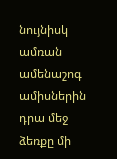նույնիսկ ամռան ամենաշոգ ամիսներին դրա մեջ ձեռքը մի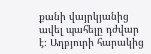քանի վայրկյանից ավել պահելը դժվար է։ Աղբյուրի հարակից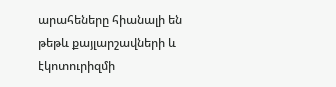արահեները հիանալի են թեթև քայլարշավների և էկոտուրիզմի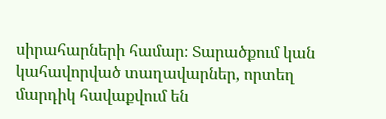սիրահարների համար։ Տարածքում կան կահավորված տաղավարներ, որտեղ մարդիկ հավաքվում են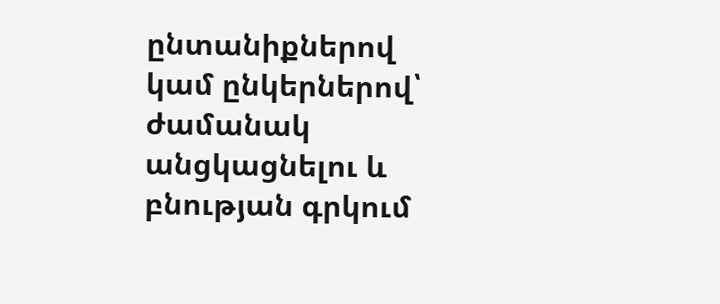ընտանիքներով կամ ընկերներով՝ ժամանակ անցկացնելու և բնության գրկում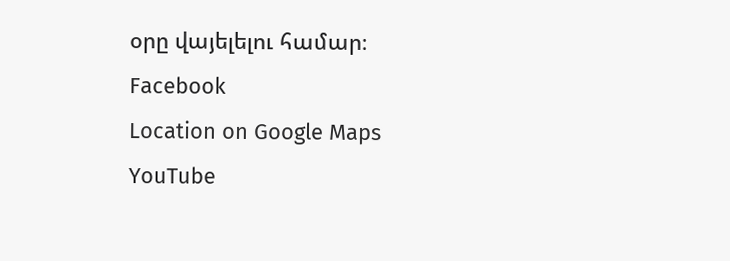օրը վայելելու համար։
Facebook
Location on Google Maps
YouTube